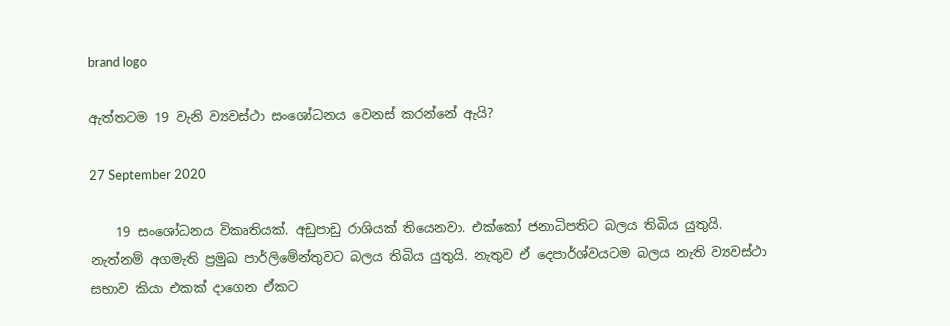brand logo

ඇත්තටම 19 වැනි ව්‍යවස්ථා සංශෝධනය වෙනස් කරන්නේ ඇයි?

27 September 2020

    19 සංශෝධනය විකෘතියක්. අඩුපාඩු රාශියක් තියෙනවා. එක්කෝ ජනාධිපතිට බලය තිබිය යුතුයි. නැත්නම් අගමැති ප්‍රමුඛ පාර්ලිමේන්තුවට බලය තිබිය යුතුයි. නැතුව ඒ දෙපාර්ශ්වයටම බලය නැති ව්‍යවස්ථා සභාව කියා එකක් දාගෙන ඒකට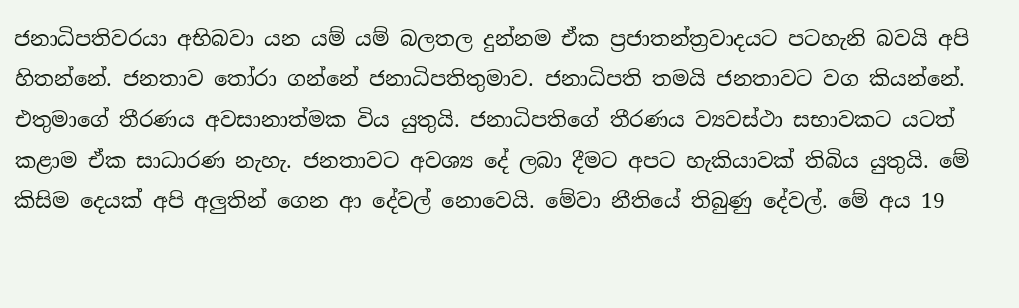ජනාධිපතිවරයා අභිබවා යන යම් යම් බලතල දුන්නම ඒක ප්‍රජාතන්ත්‍රවාදයට පටහැනි බවයි අපි හිතන්නේ. ජනතාව තෝරා ගන්නේ ජනාධිපතිතුමාව. ජනාධිපති තමයි ජනතාවට වග කියන්නේ. එතුමාගේ තීරණය අවසානාත්මක විය යුතුයි. ජනාධිපතිගේ තීරණය ව්‍යවස්ථා සභාවකට යටත් කළාම ඒක සාධාරණ නැහැ. ජනතාවට අවශ්‍ය දේ ලබා දීමට අපට හැකියාවක් තිබිය යුතුයි. මේ කිසිම දෙයක් අපි අලුතින් ගෙන ආ දේවල් නොවෙයි. මේවා නීතියේ තිබුණු දේවල්. මේ අය 19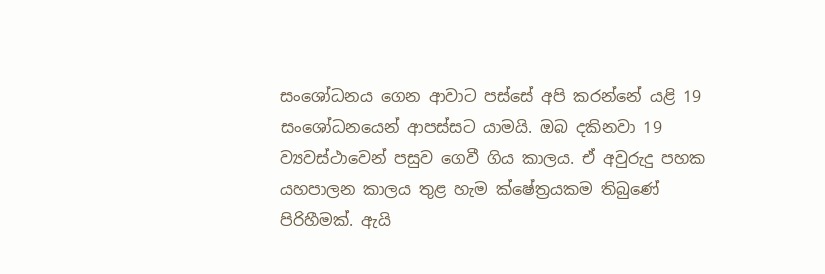සංශෝධනය ගෙන ආවාට පස්සේ අපි කරන්නේ යළි 19 සංශෝධනයෙන් ආපස්සට යාමයි. ඔබ දකිනවා 19 ව්‍යවස්ථාවෙන් පසුව ගෙවී ගිය කාලය. ඒ අවුරුදු පහක යහපාලන කාලය තුළ හැම ක්ෂේත්‍රයකම තිබුණේ පිරිහීමක්. ඇයි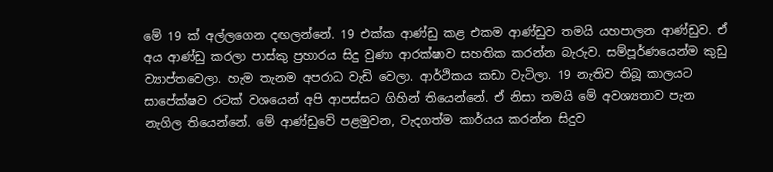මේ 19 ක් අල්ලගෙන දඟලන්නේ. 19 එක්ක ආණ්ඩු කළ එකම ආණ්ඩුව තමයි යහපාලන ආණ්ඩුව. ඒ අය ආණ්ඩු කරලා පාස්කු ප්‍රහාරය සිදු වුණා ආරක්ෂාව සහතික කරන්න බැරුව. සම්පූර්ණයෙන්ම කුඩු ව්‍යාප්තවෙලා. හැම තැනම අපරාධ වැඩි වෙලා. ආර්ථිකය කඩා වැටිලා. 19 නැතිව තිබූ කාලයට සාපේක්ෂව රටක් වශයෙන් අපි ආපස්සට ගිහින් තියෙන්නේ. ඒ නිසා තමයි මේ අවශ්‍යතාව පැන නැගිල තියෙන්නේ. මේ ආණ්ඩුවේ පළමුවන, වැදගත්ම කාර්යය කරන්න සිදුව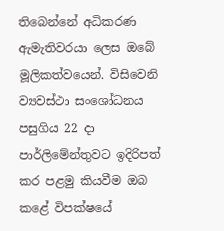තිබෙන්නේ අධිකරණ ඇමැතිවරයා ලෙස ඔබේ මූලිකත්වයෙන්. විසිවෙනි ව්‍යවස්ථා සංශෝධනය පසුගිය 22 දා පාර්ලිමේන්තුවට ඉදිරිපත් කර පළමු කියවීම ඔබ කළේ විපක්ෂයේ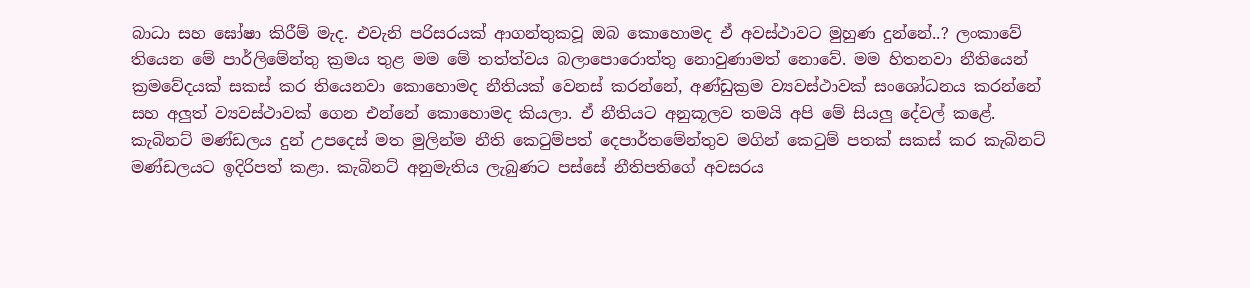බාධා සහ ඝෝෂා කිරීම් මැද. එවැනි පරිසරයක් ආගන්තුකවූ ඔබ කොහොමද ඒ අවස්ථාවට මුහුණ දුන්නේ..? ලංකාවේ තියෙන මේ පාර්ලිමේන්තු ක්‍රමය තුළ මම මේ තත්ත්වය බලාපොරොත්තු නොවුණාමත් නොවේ. මම හිතනවා නීතියෙන් ක්‍රමවේදයක් සකස් කර තියෙනවා කොහොමද නීතියක් වෙනස් කරන්නේ, අණ්ඩුක්‍රම ව්‍යවස්ථාවක් සංශෝධනය කරන්නේ සහ අලුත් ව්‍යවස්ථාවක් ගෙන එන්නේ කොහොමද කියලා. ඒ නීතියට අනුකූලව තමයි අපි මේ සියලු දේවල් කළේ. කැබිනට් මණ්ඩලය දුන් උපදෙස් මත මුලින්ම නීති කෙටුම්පත් දෙපාර්තමේන්තුව මගින් කෙටුම් පතක් සකස් කර කැබිනට් මණ්ඩලයට ඉදිරිපත් කළා. කැබිනට් අනුමැතිය ලැබුණට පස්සේ නීතිපතිගේ අවසරය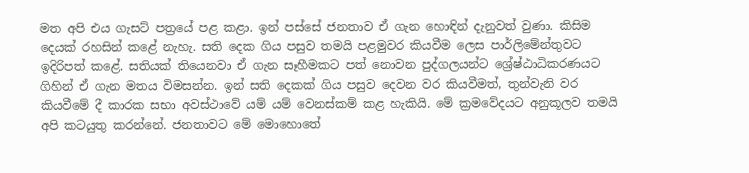මත අපි එය ගැසට් පත්‍රයේ පළ කළා. ඉන් පස්සේ ජනතාව ඒ ගැන හොඳින් දැනුවත් වුණා. කිසිම දෙයක් රහසින් කළේ නැහැ. සති දෙක ගිය පසුව තමයි පළමුවර කියවීම ලෙස පාර්ලිමේන්තුවට ඉදිරිපත් කළේ. සතියක් තියෙනවා ඒ ගැන සෑහීමකට පත් නොවන පුද්ගලයන්ට ශ්‍රේෂ්ඨාධිකරණයට ගිහින් ඒ ගැන මතය විමසන්න. ඉන් සති දෙකක් ගිය පසුව දෙවන වර කියවීමත්, තුන්වැනි වර කියවීමේ දී කාරක සභා අවස්ථාවේ යම් යම් වෙනස්කම් කළ හැකියි. මේ ක්‍රමවේදයට අනුකූලව තමයි අපි කටයුතු කරන්නේ. ජනතාවට මේ මොහොතේ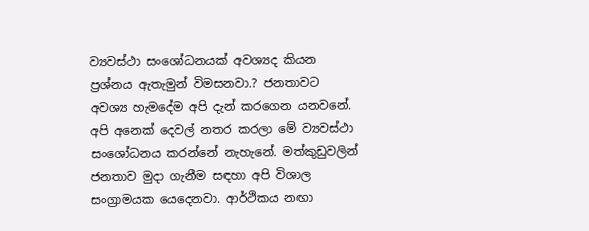ව්‍යවස්ථා සංශෝධනයක් අවශ්‍යද කියන ප්‍රශ්නය ඇතැමුන් විමසනවා.? ජනතාවට අවශ්‍ය හැමදේම අපි දැන් කරගෙන යනවනේ. අපි අනෙක් දෙවල් නතර කරලා මේ ව්‍යවස්ථා සංශෝධනය කරන්නේ නැහැනේ. මත්කුඩුවලින් ජනතාව මුදා ගැනීම සඳහා අපි විශාල සංග්‍රාමයක යෙදෙනවා. ආර්ථිකය නඟා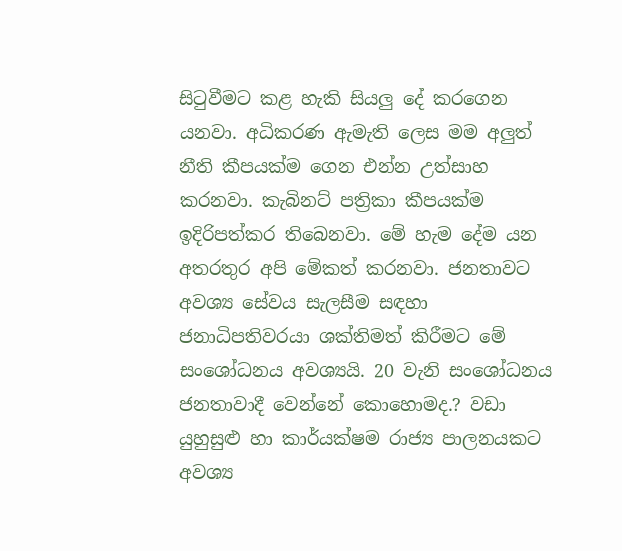සිටුවීමට කළ හැකි සියලු දේ කරගෙන යනවා. අධිකරණ ඇමැති ලෙස මම අලුත් නීති කීපයක්ම ගෙන එන්න උත්සාහ කරනවා. කැබිනට් පත්‍රිකා කීපයක්ම ඉදිරිපත්කර තිබෙනවා. මේ හැම දේම යන අතරතුර අපි මේකත් කරනවා. ජනතාවට අවශ්‍ය සේවය සැලසීම සඳහා ජනාධිපතිවරයා ශක්තිමත් කිරීමට මේ සංශෝධනය අවශ්‍යයි. 20 වැනි සංශෝධනය ජනතාවාදී වෙන්නේ කොහොමද.? වඩා යුහුසුළු හා කාර්යක්ෂම රාජ්‍ය පාලනයකට අවශ්‍ය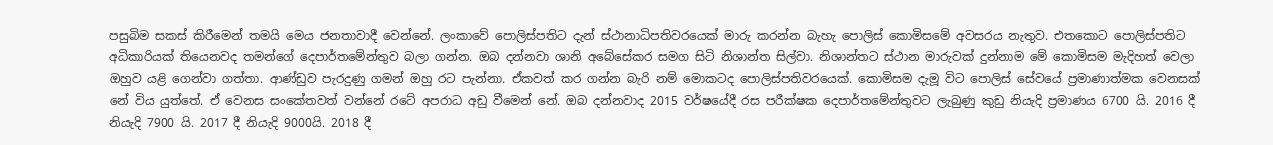පසුබිම සකස් කිරීමෙන් තමයි මෙය ජනතාවාදී වෙන්නේ. ලංකාවේ පොලිස්පතිට දැන් ස්ථානාධිපතිවරයෙක් මාරු කරන්න බැහැ පොලිස් කොමිසමේ අවසරය නැතුව. එතකොට පොලිස්පතිට අධිකාරියක් තියෙනවද තමන්ගේ දෙපාර්තමේන්තුව බලා ගන්න. ඔබ දන්නවා ශානි අබේසේකර සමග සිටි නිශාන්ත සිල්වා. නිශාන්තට ස්ථාන මාරුවක් දුන්නාම මේ කොමිසම මැදිහත් වෙලා ඔහුව යළි ගෙන්වා ගත්තා. ආණ්ඩුව පැරදුණු ගමන් ඔහු රට පැන්නා. ඒකවත් කර ගන්න බැරි නම් මොකටද පොලිස්පතිවරයෙක්. කොමිසම දැමූ විට පොලිස් සේවයේ ප්‍රමාණාත්මක වෙනසක් නේ විය යුත්තේ. ඒ වෙනස සංකේතවත් වන්නේ රටේ අපරාධ අඩු වීමෙන් නේ. ඔබ දන්නවාද 2015 වර්ෂයේදී රස පරීක්ෂක දෙපාර්තමේන්තුවට ලැබුණු කුඩු නියැදි ප්‍රමාණය 6700 යි. 2016 දී නියැදි 7900 යි. 2017 දී නියැදි 9000යි. 2018 දී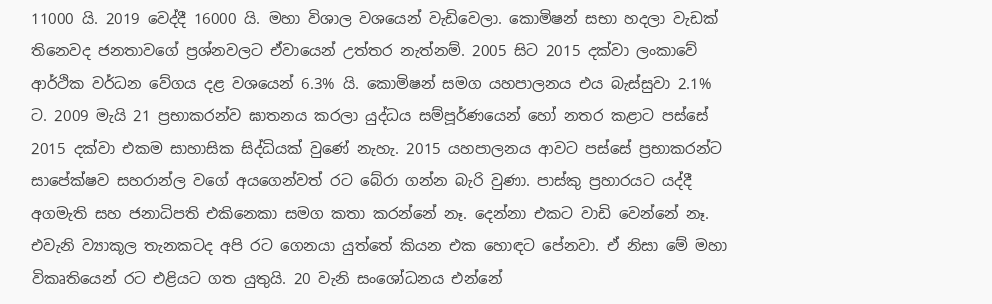11000 යි. 2019 වෙද්දී 16000 යි. මහා විශාල වශයෙන් වැඩිවෙලා. කොමිෂන් සභා හදලා වැඩක් තිනෙවද ජනතාවගේ ප්‍රශ්නවලට ඒවායෙන් උත්තර නැත්නම්. 2005 සිට 2015 දක්වා ලංකාවේ ආර්ථික වර්ධන වේගය දළ වශයෙන් 6.3% යි. කොමිෂන් සමග යහපාලනය එය බැස්සුවා 2.1% ට. 2009 මැයි 21 ප්‍රභාකරන්ව ඝාතනය කරලා යුද්ධය සම්පූර්ණයෙන් හෝ නතර කළාට පස්සේ 2015 දක්වා එකම සාහාසික සිද්ධියක් වුණේ නැහැ. 2015 යහපාලනය ආවට පස්සේ ප්‍රභාකරන්ට සාපේක්ෂව සහරාන්ල වගේ අයගෙන්වත් රට බේරා ගන්න බැරි වුණා. පාස්කු ප්‍රහාරයට යද්දී අගමැති සහ ජනාධිපති එකිනෙකා සමග කතා කරන්නේ නෑ. දෙන්නා එකට වාඩි වෙන්නේ නෑ. එවැනි ව්‍යාකූල තැනකටද අපි රට ගෙනයා යුත්තේ කියන එක හොඳට පේනවා. ඒ නිසා මේ මහා විකෘතියෙන් රට එළියට ගත යුතුයි. 20 වැනි සංශෝධනය එන්නේ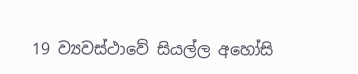19 ව්‍යවස්ථාවේ සියල්ල අහෝසි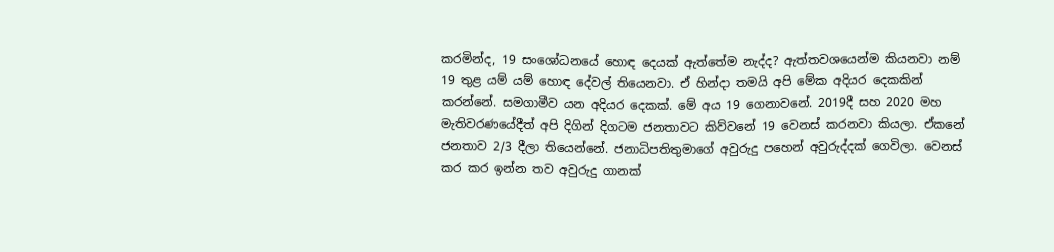කරමින්ද, 19 සංශෝධනයේ හොඳ දෙයක් ඇත්තේම නැද්ද? ඇත්තවශයෙන්ම කියනවා නම් 19 තුළ යම් යම් හොඳ දේවල් තියෙනවා. ඒ හින්දා තමයි අපි මේක අදියර දෙකකින් කරන්නේ. සමගාමීව යන අදියර දෙකක්. මේ අය 19 ගෙනාවනේ. 2019දී සහ 2020 මහ මැතිවරණයේදීත් අපි දිගින් දිගටම ජනතාවට කිව්වනේ 19 වෙනස් කරනවා කියලා. ඒකනේ ජනතාව 2/3 දීලා තියෙන්නේ. ජනාධිපතිතුමාගේ අවුරුදු පහෙන් අවුරුද්දක් ගෙවිලා. වෙනස් කර කර ඉන්න තව අවුරුදු ගානක්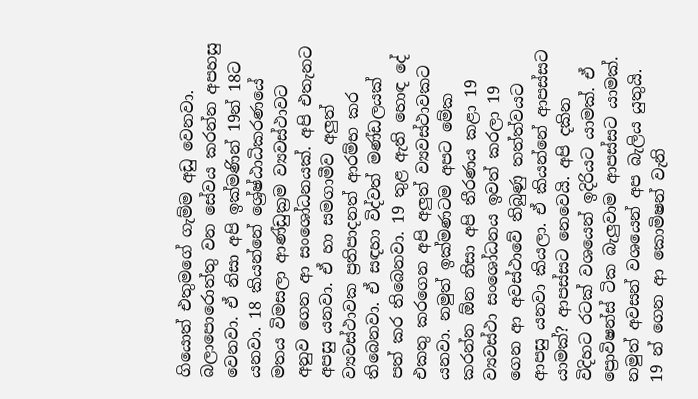ගියොත් එතුමගේ ගැම්ම අඩු වෙනවා. බලාපොරොත්තු වන සේවය කරන්න අපහසු වෙනවා. ඒ නිසා අපි ඉක්මණින් 19න් 18ට යනවා. 18 කියන්නේ ශ්‍රේෂ්ඨාධිකරණයේ මතය විමසලා ආණ්ඩුක්‍රම ව්‍යවස්ථාවට අනුව ගෙන ආ සංශෝධනයක්. අපි එතැනට අපසු යනවා. ඒ හා සමගාමීව අලුත් ව්‍යවස්ථාවක ප්‍රතිපාදනත් ආරම්භ කර තිබෙනවා. ඒ සඳහා විද්වත් මණ්ඩලයක් පත් කර තිබෙනවා. 19 තුළ ඇති හොඳ දේ එකතු කරගෙන අපි අලුත් ව්‍යවස්ථාවකට යනවා. නමුත් ඉක්මණටම අපට මේක කරන්න ඕන නිසා අපි තීරණය කළා 19 ව්‍යවස්ථා සංශෝධනය ඉවත් කරලා 19 ගෙන ආ අවස්ථාවේ තිබුණු තත්ත්වයට ආපසු යනවා කියලා. ඒ කියන්නේ ආපස්සට යාමක්? ආපස්සට නෙවෙයි. අපි දකින විදිහට රටක් වශයෙන් ඉදිරියට යාමක්. ඒ ප්‍රොවිෂන්ස් ටික බැලුවාම ආපස්සට යාමක්. නමුත් අවසන් වශයෙන් අප බැලිය යුතුයි. 19 න් ගෙන ආ කොමිෂන් වැනි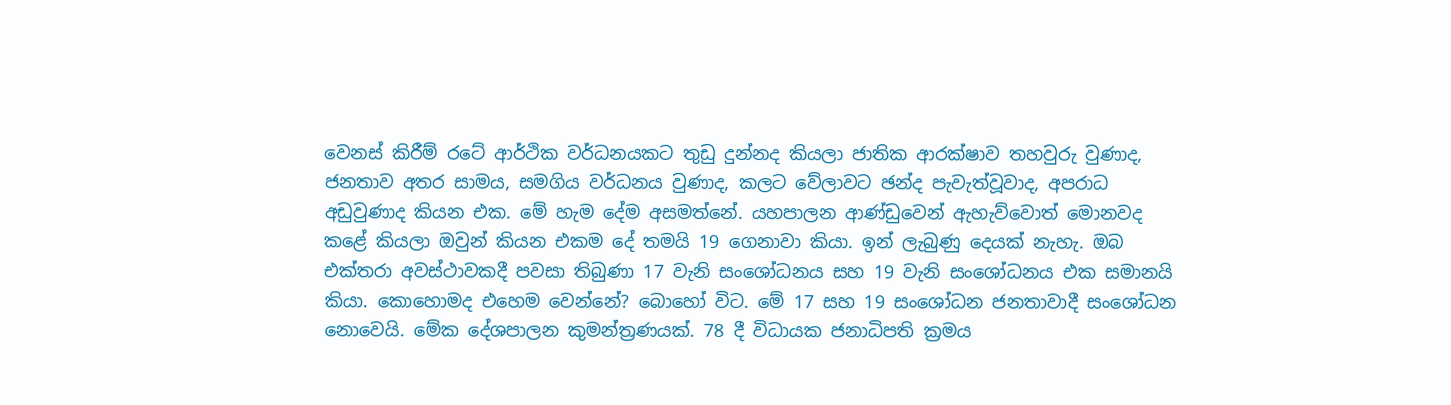වෙනස් කිරීම් රටේ ආර්ථික වර්ධනයකට තුඩු දුන්නද කියලා ජාතික ආරක්ෂාව තහවුරු වුණාද, ජනතාව අතර සාමය, සමගිය වර්ධනය වුණාද, කලට වේලාවට ඡන්ද පැවැත්වූවාද, අපරාධ අඩුවුණාද කියන එක. මේ හැම දේම අසමත්නේ. යහපාලන ආණ්ඩුවෙන් ඇහැව්වොත් මොනවද කළේ කියලා ඔවුන් කියන එකම දේ තමයි 19 ගෙනාවා කියා. ඉන් ලැබුණු දෙයක් නැහැ. ඔබ එක්තරා අවස්ථාවකදී පවසා තිබුණා 17 වැනි සංශෝධනය සහ 19 වැනි සංශෝධනය එක සමානයි කියා. කොහොමද එහෙම වෙන්නේ? බොහෝ විට. මේ 17 සහ 19 සංශෝධන ජනතාවාදී සංශෝධන නොවෙයි. මේක දේශපාලන කුමන්ත්‍රණයක්. 78 දී විධායක ජනාධිපති ක්‍රමය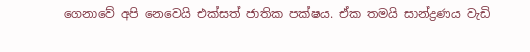ගෙනාවේ අපි නෙවෙයි එක්සත් ජාතික පක්ෂය. ඒක තමයි සාන්ද්‍රණය වැඩි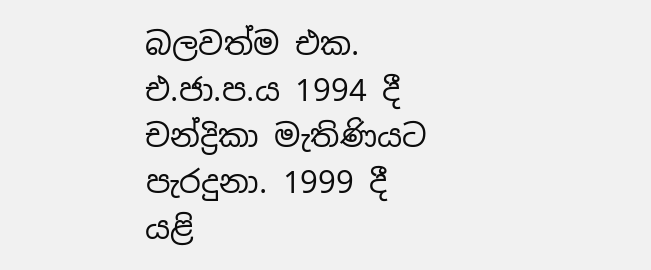බලවත්ම එක. එ.ජා.ප.ය 1994 දී චන්ද්‍රිකා මැතිණියට පැරදුනා. 1999 දී යළි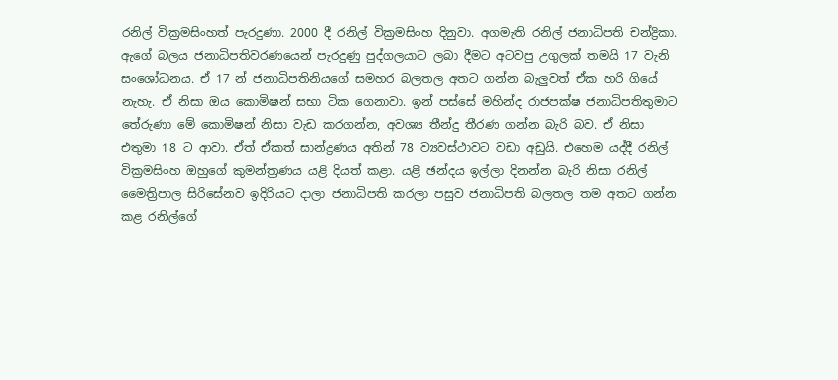රනිල් වික්‍රමසිංහත් පැරදුණා. 2000 දී රනිල් වික්‍රමසිංහ දිනුවා. අගමැති රනිල් ජනාධිපති චන්ද්‍රිකා. ඇගේ බලය ජනාධිපතිවරණයෙන් පැරදුණු පුද්ගලයාට ලබා දීමට අටවපු උගුලක් තමයි 17 වැනි සංශෝධනය. ඒ 17 න් ජනාධිපතිනියගේ සමහර බලතල අතට ගන්න බැලුවත් ඒක හරි ගියේ නැහැ. ඒ නිසා ඔය කොමිෂන් සභා ටික ගෙනාවා. ඉන් පස්සේ මහින්ද රාජපක්ෂ ජනාධිපතිතුමාට තේරුණා මේ කොමිෂන් නිසා වැඩ කරගන්න, අවශ්‍ය තීන්දු තීරණ ගන්න බැරි බව. ඒ නිසා එතුමා 18 ට ආවා. ඒත් ඒකත් සාන්ද්‍රණය අතින් 78 ව්‍යවස්ථාවට වඩා අඩුයි. එහෙම යද්දී රනිල් වික්‍රමසිංහ ඔහුගේ කුමන්ත්‍රණය යළි දියත් කළා. යළි ඡන්දය ඉල්ලා දිනන්න බැරි නිසා රනිල් මෛත්‍රිපාල සිරිසේනව ඉදිරියට දාලා ජනාධිපති කරලා පසුව ජනාධිපති බලතල තම අතට ගන්න කළ රනිල්ගේ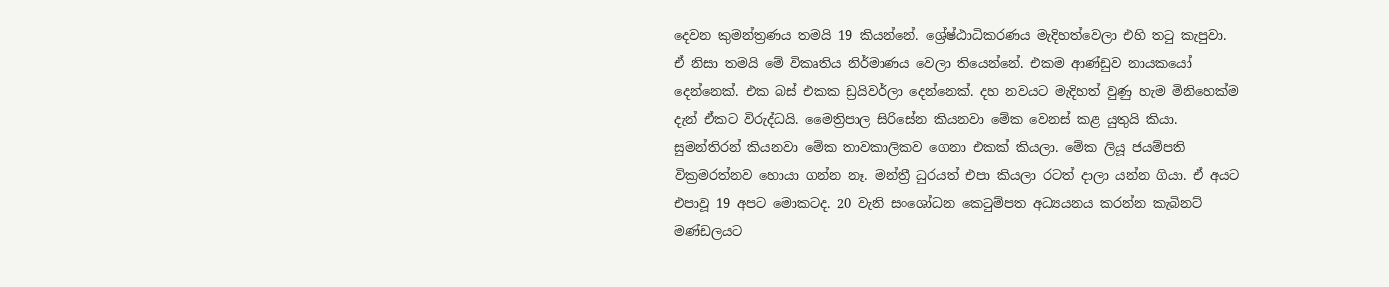දෙවන කුමන්ත්‍රණය තමයි 19 කියන්නේ. ශ්‍රේෂ්ඨාධිකරණය මැදිහත්වෙලා එහි තටු කැපුවා. ඒ නිසා තමයි මේ විකෘතිය නිර්මාණය වෙලා තියෙන්නේ. එකම ආණ්ඩුව නායකයෝ දෙන්නෙක්. එක බස් එකක ඩ්‍රයිවර්ලා දෙන්නෙක්. දහ නවයට මැදිහත් වුණු හැම මිනිහෙක්ම දැන් ඒකට විරුද්ධයි. මෛත්‍රිපාල සිරිසේන කියනවා මේක වෙනස් කළ යුතුයි කියා. සුමන්තිරන් කියනවා මේක තාවකාලිකව ගෙනා එකක් කියලා. මේක ලියූ ජයම්පති වික්‍රමරත්නව හොයා ගන්න නෑ. මන්ත්‍රී ධුරයත් එපා කියලා රටත් දාලා යන්න ගියා. ඒ අයට එපාවූ 19 අපට මොකටද. 20 වැනි සංශෝධන කෙටුම්පත අධ්‍යයනය කරන්න කැබිනට් මණ්ඩලයට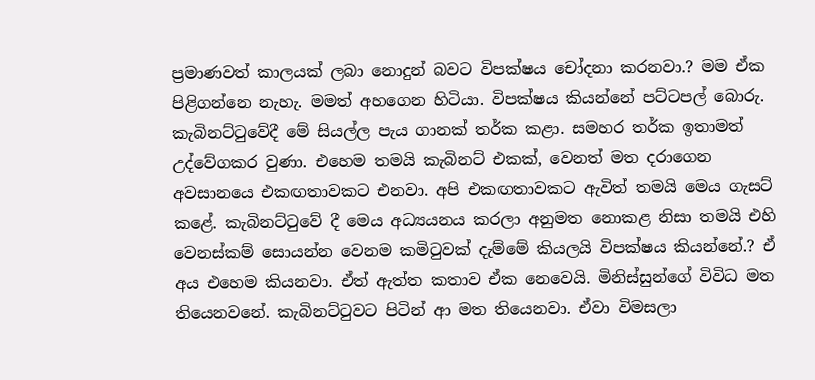ප්‍රමාණවත් කාලයක් ලබා නොදුන් බවට විපක්ෂය චෝදනා කරනවා.? මම ඒක පිළිගන්නෙ නැහැ. මමත් අහගෙන හිටියා. විපක්ෂය කියන්නේ පට්ටපල් බොරු. කැබිනට්ටුවේදී මේ සියල්ල පැය ගානක් තර්ක කළා. සමහර තර්ක ඉතාමත් උද්වේගකර වුණා. එහෙම තමයි කැබිනට් එකක්, වෙනත් මත දරාගෙන අවසානයෙ එකඟතාවකට එනවා. අපි එකඟතාවකට ඇවිත් තමයි මෙය ගැසට් කළේ. කැබිනට්ටුවේ දී මෙය අධ්‍යයනය කරලා අනුමත නොකළ නිසා තමයි එහි වෙනස්කම් සොයන්න වෙනම කමිටුවක් දැම්මේ කියලයි විපක්ෂය කියන්නේ.? ඒ අය එහෙම කියනවා. ඒත් ඇත්ත කතාව ඒක නෙවෙයි. මිනිස්සුන්ගේ විවිධ මත තියෙනවනේ. කැබිනට්ටුවට පිටින් ආ මත තියෙනවා. ඒවා විමසලා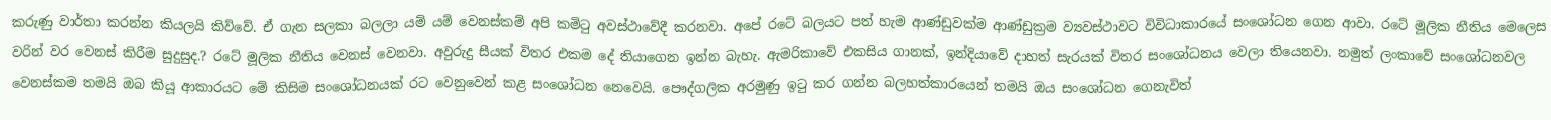කරුණු වාර්තා කරන්න කියලයි කිව්වේ. ඒ ගැන සලකා බලලා යම් යම් වෙනස්කම් අපි කමිටු අවස්ථාවේදී කරනවා. අපේ රටේ බලයට පත් හැම ආණ්ඩුවක්ම ආණ්ඩුක්‍රම ව්‍යවස්ථාවට විවිධාකාරයේ සංශෝධන ගෙන ආවා. රටේ මූලික නීතිය මෙලෙස වරින් වර වෙනස් කිරීම සුදුසුද.? රටේ මූලික නීතිය වෙනස් වෙනවා. අවුරුදු සීයක් විතර එකම දේ තියාගෙන ඉන්න බැහැ. ඇමරිකාවේ එකසිය ගානක්, ඉන්දියාවේ දාහත් සැරයක් විතර සංශෝධනය වෙලා තියෙනවා. නමුත් ලංකාවේ සංශෝධනවල වෙනස්කම තමයි ඔබ කියූ ආකාරයට මේ කිසිම සංශෝධනයක් රට වෙනුවෙන් කළ සංශෝධන නෙවෙයි. පෞද්ගලික අරමුණු ඉටු කර ගන්න බලහත්කාරයෙන් තමයි ඔය සංශෝධන ගෙනැවිත්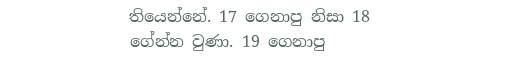තියෙන්නේ. 17 ගෙනාපු නිසා 18 ගේන්න වුණා. 19 ගෙනාපු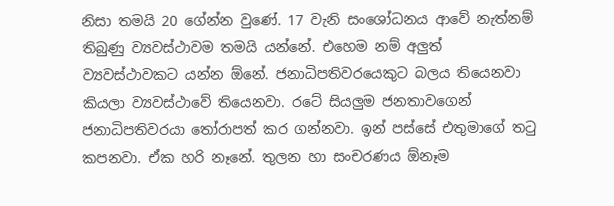නිසා තමයි 20 ගේන්න වුණේ. 17 වැනි සංශෝධනය ආවේ නැත්නම් තිබුණු ව්‍යවස්ථාවම තමයි යන්නේ. එහෙම නම් අලුත් ව්‍යවස්ථාවකට යන්න ඕනේ. ජනාධිපතිවරයෙකුට බලය තියෙනවා කියලා ව්‍යවස්ථාවේ තියෙනවා. රටේ සියලුම ජනතාවගෙන් ජනාධිපතිවරයා තෝරාපත් කර ගන්නවා. ඉන් පස්සේ එතුමාගේ තටු කපනවා. ඒක හරි නෑනේ. තුලන හා සංචරණය ඕනෑම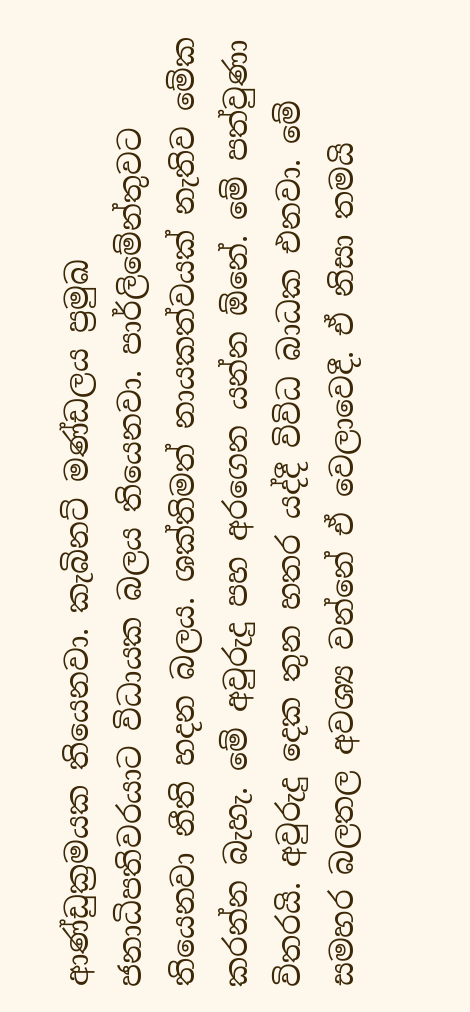ආණ්ඩුක්‍රමයක තියෙනවා. කැබිනට් මණ්ඩලය ප්‍රමුඛ ජනාධිපතිවරයාට විධායක බලය තියෙනවා. පාර්ලිමේන්තුවට තියෙනවා නීති හදන බලය. ශක්තිමත් නායකත්වයක් නැතිව මේක කරන්න බැහැ. මේ අවුරුදු පහ අරගෙන යන්න ඕනේ. මේ පත්වුණා විතරයි. අවුරුදු දෙක තුන හතර යද්දී විවිධ බාධක එනවා. මේ සමහර බලතල අවශ්‍ය වන්නේ ඒ වෙලාවෙදී. ඒ නිසා තමයි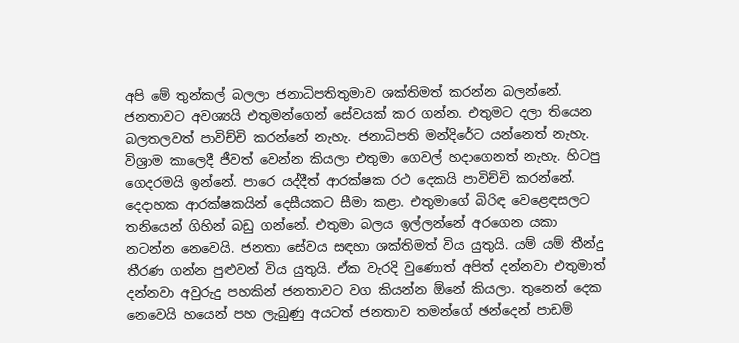අපි මේ තුන්කල් බලලා ජනාධිපතිතුමාව ශක්තිමත් කරන්න බලන්නේ. ජනතාවට අවශ්‍යයි එතුමන්ගෙන් සේවයක් කර ගන්න. එතුමට දලා තියෙන බලතලවත් පාවිච්චි කරන්නේ නැහැ. ජනාධිපති මන්දිරේට යන්නෙත් නැහැ. විශ්‍රාම කාලෙදී ජීවත් වෙන්න කියලා එතුමා ගෙවල් හදාගෙනත් නැහැ. හිටපු ගෙදරමයි ඉන්නේ. පාරෙ යද්දීත් ආරක්ෂක රථ දෙකයි පාවිච්චි කරන්නේ. දෙදාහක ආරක්ෂකයින් දෙසීයකට සීමා කළා. එතුමාගේ බිරිඳ වෙළෙඳසලට තනියෙන් ගිහින් බඩු ගන්නේ. එතුමා බලය ඉල්ලන්නේ අරගෙන යකා නටන්න නෙවෙයි. ජනතා සේවය සඳහා ශක්තිමත් විය යුතුයි. යම් යම් තීන්දු තීරණ ගන්න පුළුවන් විය යුතුයි. ඒක වැරදි වුණොත් අපිත් දන්නවා එතුමාත් දන්නවා අවුරුදු පහකින් ජනතාවට වග කියන්න ඕනේ කියලා. තුනෙන් දෙක නෙවෙයි හයෙන් පහ ලැබුණු අයටත් ජනතාව තමන්ගේ ඡන්දෙන් පාඩම්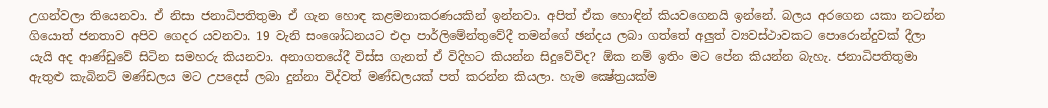උගන්වලා තියෙනවා. ඒ නිසා ජනාධිපතිතුමා ඒ ගැන හොඳ කළමනාකරණයකින් ඉන්නවා. අපිත් ඒක හොඳින් කියවගෙනයි ඉන්නේ. බලය අරගෙන යකා නටන්න ගියොත් ජනතාව අපිව ගෙදර යවනවා. 19 වැනි සංශෝධනයට එදා පාර්ලිමේන්තුවේදී තමන්ගේ ඡන්දය ලබා ගත්තේ අලුත් ව්‍යවස්ථාවකට පොරොන්දුවක් දීලා යැයි අද ආණ්ඩුවේ සිටින සමහරු කියනවා. අනාගතයේදී විස්ස ගැනත් ඒ විදිහට කියන්න සිදුවේවිද? ඕක නම් ඉතිං මට පේන කියන්න බැහැ. ජනාධිපතිතුමා ඇතුළු කැබිනට් මණ්ඩලය මට උපදෙස් ලබා දුන්නා විද්වත් මණ්ඩලයක් පත් කරන්න කියලා. හැම ක්‍ෂේත්‍රයක්ම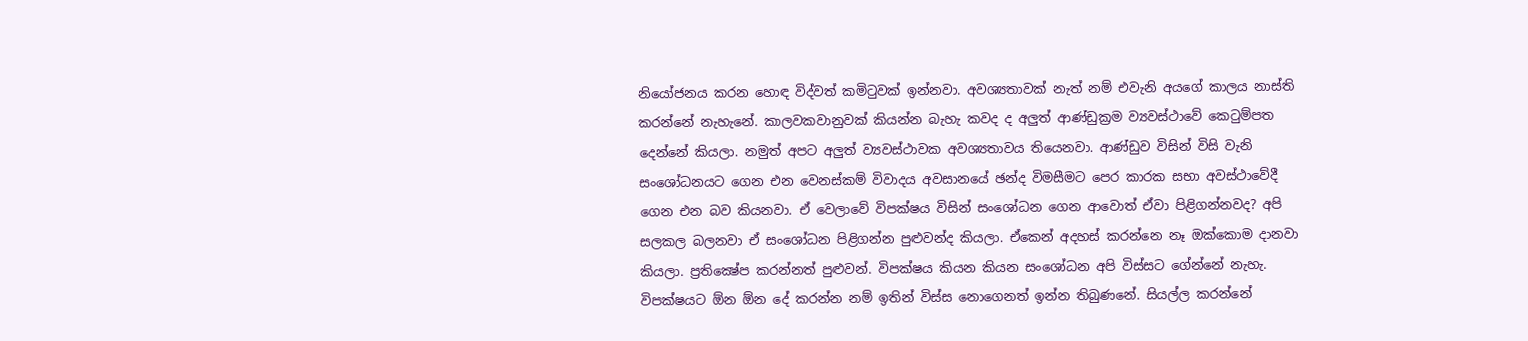නියෝජනය කරන හොඳ විද්වත් කමිටුවක් ඉන්නවා. අවශ්‍යතාවක් නැත් නම් එවැනි අයගේ කාලය නාස්ති කරන්නේ නැහැනේ. කාලවකවානුවක් කියන්න බැහැ කවද ද අලුත් ආණ්ඩුක්‍රම ව්‍යවස්ථාවේ කෙටුම්පත දෙන්නේ කියලා. නමුත් අපට අලුත් ව්‍යවස්ථාවක අවශ්‍යතාවය තියෙනවා. ආණ්ඩුව විසින් විසි වැනි සංශෝධනයට ගෙන එන වෙනස්කම් විවාදය අවසානයේ ඡන්ද විමසීමට පෙර කාරක සභා අවස්ථාවේදී ගෙන එන බව කියනවා. ඒ වෙලාවේ විපක්ෂය විසින් සංශෝධන ගෙන ආවොත් ඒවා පිළිගන්නවද? අපි සලකල බලනවා ඒ සංශෝධන පිළිගන්න පුළුවන්ද කියලා. ඒකෙන් අදහස් කරන්නෙ නෑ ඔක්කොම දානවා කියලා. ප්‍රතික්‍ෂේප කරන්නත් පුළුවන්. විපක්ෂය කියන කියන සංශෝධන අපි විස්සට ගේන්නේ නැහැ. විපක්ෂයට ඕන ඕන දේ කරන්න නම් ඉතින් විස්ස නොගෙනත් ඉන්න තිබුණනේ. සියල්ල කරන්නේ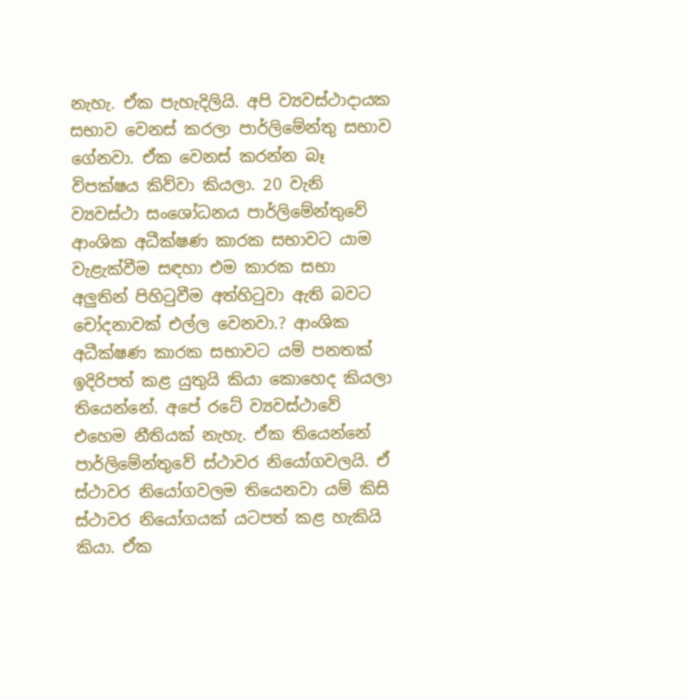නැහැ. ඒක පැහැදිලියි. අපි ව්‍යවස්ථාදායක සභාව වෙනස් කරලා පාර්ලිමේන්තු සභාව ගේනවා. ඒක වෙනස් කරන්න බෑ විපක්ෂය කිව්වා කියලා. 20 වැනි ව්‍යවස්ථා සංශෝධනය පාර්ලිමේන්තුවේ ආංශික අධීක්ෂණ කාරක සභාවට යාම වැළැක්වීම සඳහා එම කාරක සභා අලුතින් පිහිටුවීම අත්හිටුවා ඇති බවට චෝදනාවක් එල්ල වෙනවා.? ආංශික අධීක්ෂණ කාරක සභාවට යම් පනතක් ඉදිරිපත් කළ යුතුයි කියා කොහෙද කියලා තියෙන්නේ. අපේ රටේ ව්‍යවස්ථාවේ එහෙම නීතියක් නැහැ. ඒක තියෙන්නේ පාර්ලිමේන්තුවේ ස්ථාවර නියෝගවලයි. ඒ ස්ථාවර නියෝගවලම තියෙනවා යම් කිසි ස්ථාවර නියෝගයක් යටපත් කළ හැකියි කියා. ඒක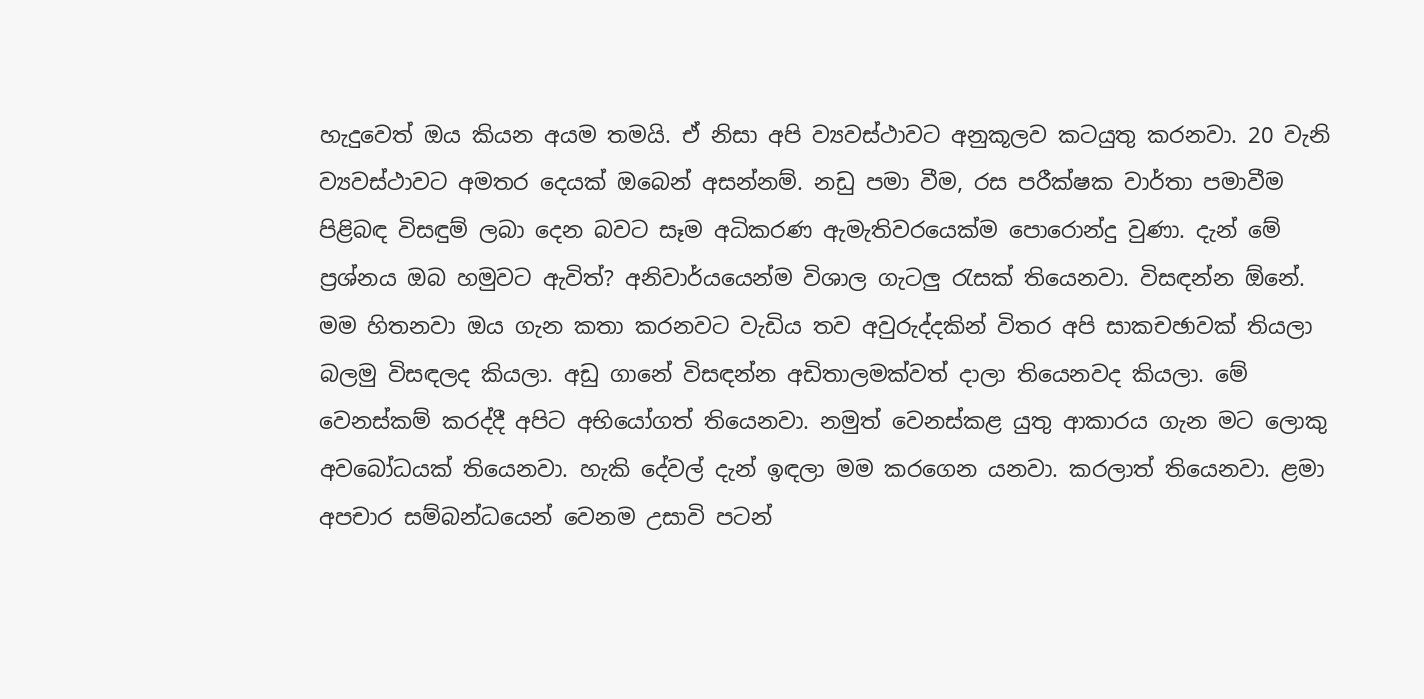හැදුවෙත් ඔය කියන අයම තමයි. ඒ නිසා අපි ව්‍යවස්ථාවට අනුකූලව කටයුතු කරනවා. 20 වැනි ව්‍යවස්ථාවට අමතර දෙයක් ඔබෙන් අසන්නම්. නඩු පමා වීම, රස පරීක්ෂක වාර්තා පමාවීම පිළිබඳ විසඳුම් ලබා දෙන බවට සෑම අධිකරණ ඇමැතිවරයෙක්ම පොරොන්දු වුණා. දැන් මේ ප්‍රශ්නය ඔබ හමුවට ඇවිත්? අනිවාර්යයෙන්ම විශාල ගැටලු රැසක් තියෙනවා. විසඳන්න ඕනේ. මම හිතනවා ඔය ගැන කතා කරනවට වැඩිය තව අවුරුද්දකින් විතර අපි සාකචඡාවක් තියලා බලමු විසඳලද කියලා. අඩු ගානේ විසඳන්න අඩිතාලමක්වත් දාලා තියෙනවද කියලා. මේ වෙනස්කම් කරද්දී අපිට අභියෝගත් තියෙනවා. නමුත් වෙනස්කළ යුතු ආකාරය ගැන මට ලොකු අවබෝධයක් තියෙනවා. හැකි දේවල් දැන් ඉඳලා මම කරගෙන යනවා. කරලාත් තියෙනවා. ළමා අපචාර සම්බන්ධයෙන් වෙනම උසාවි පටන්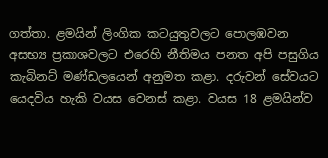ගත්තා. ළමයින් ලිංගික කටයුතුවලට පොලඹවන අසභ්‍ය ප්‍රකාශවලට එරෙහි නීතිමය පනත අපි පසුගිය කැබිනට් මණ්ඩලයෙන් අනුමත කළා. දරුවන් සේවයට යෙදවිය හැකි වයස වෙනස් කළා. වයස 18 ළමයින්ව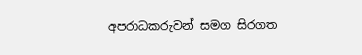අපරාධකරුවන් සමග සිරගත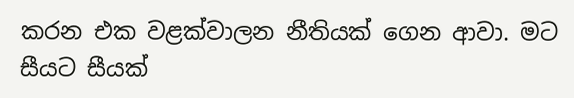කරන එක වළක්වාලන නීතියක් ගෙන ආවා. මට සීයට සීයක්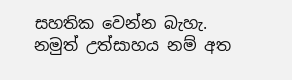සහතික වෙන්න බැහැ. නමුත් උත්සාහය නම් අත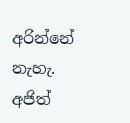අරින්නේ නැහැ. අජිත්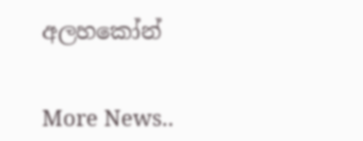අලහකෝන්


More News..